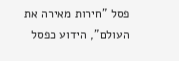פסל "חירות מאירה את העולם", הידוע כפסל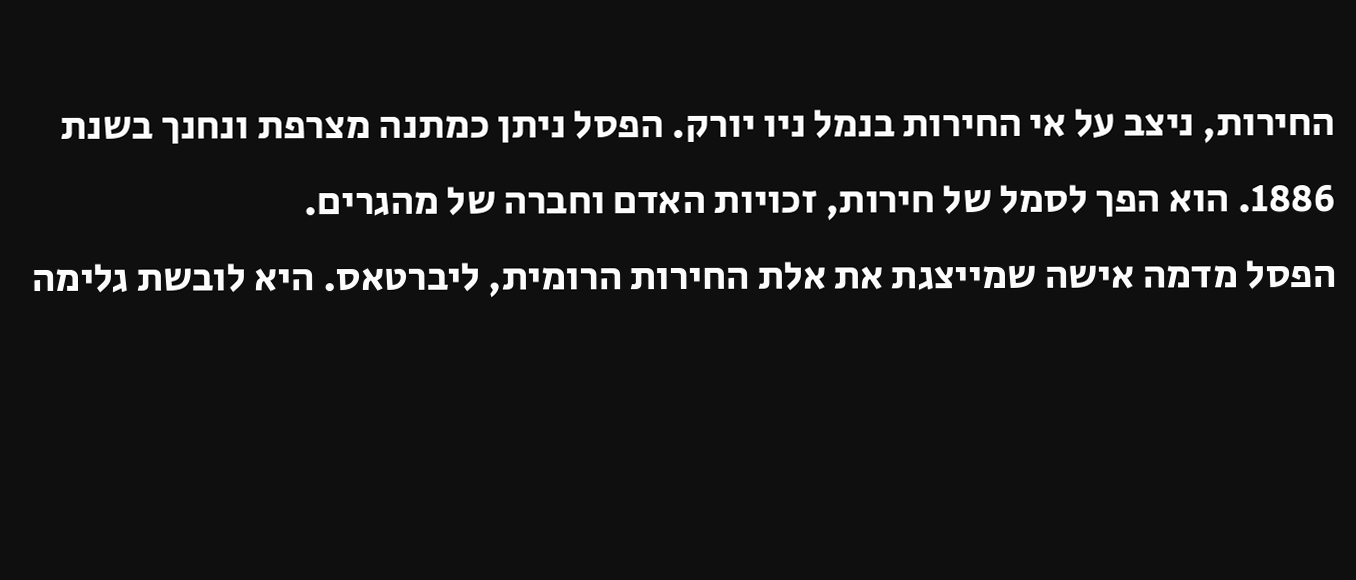החירות, ניצב על אי החירות בנמל ניו יורק. הפסל ניתן כמתנה מצרפת ונחנך בשנת 1886. הוא הפך לסמל של חירות, זכויות האדם וחברה של מהגרים.
הפסל מדמה אישה שמייצגת את אלת החירות הרומית, ליברטאס. היא לובשת גלימה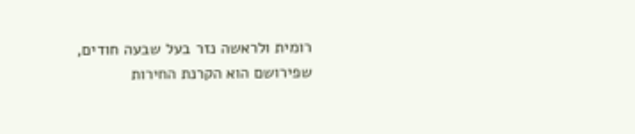רומית ולראשה נזר בעל שבעה חודים, שפירושם הוא הקרנת החירות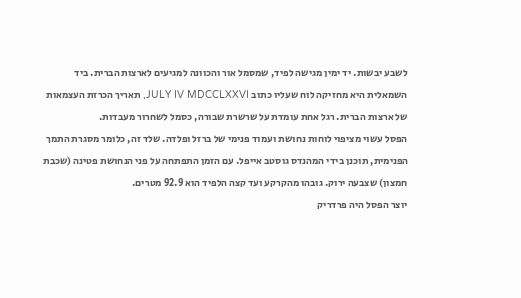לשבע יבשות. יד ימין מגישה לפיד, שמסמל אור והכוונה למגיעים לארצות הברית. ביד השמאלית היא מחזיקה לוח שעליו כתוב JULY IV MDCCLXXVI, תאריך הכרזת העצמאות של ארצות הברית. רגל אחת עומדת על שרשרת שבורה, כסמל לשחרור מעבדות.
הפסל עשוי מציפוי לוחות נחושת ועמוד פנימי של ברזל ופלדה. שלד זה, כלומר מסגרת התמך הפנימית, תוכנן בידי המהנדס גוסטב אייפל. עם הזמן התפתחה על פני הנחושת פטינה (שכבת חמצון) שצבעה ירוק. גובהו מהקרקע ועד קצה הלפיד הוא 92.9 מטרים.
יוצר הפסל היה פרדריק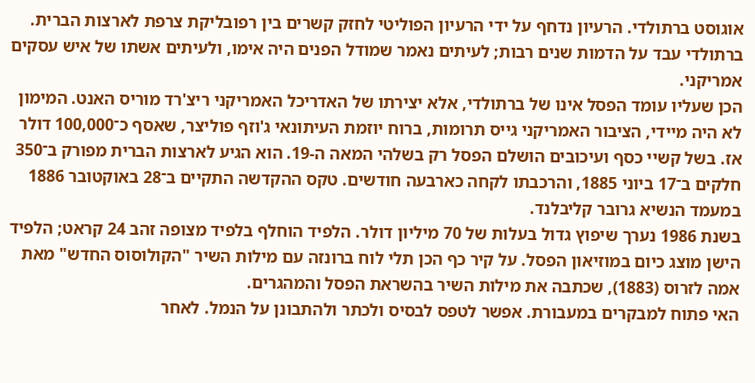אוגוסט ברתולדי. הרעיון נדחף על ידי הרעיון הפוליטי לחזק קשרים בין רפובליקת צרפת לארצות הברית. ברתולדי עבד על הדמות שנים רבות; לעיתים נאמר שמודל הפנים היה אימו, ולעיתים אשתו של איש עסקים אמריקני.
הכן שעליו עומד הפסל אינו של ברתולדי, אלא יצירתו של האדריכל האמריקני ריצ'רד מוריס האנט. המימון לא היה מיידי, הציבור האמריקני גייס תרומות, ברוח יוזמת העיתונאי ג'וזף פוליצר, שאסף כ־100,000 דולר אז. בשל קשיי כסף ועיכובים הושלם הפסל רק בשלהי המאה ה‑19. הוא הגיע לארצות הברית מפורק ב־350 חלקים ב־17 ביוני 1885, והרכבתו לקחה כארבעה חודשים. טקס ההקדשה התקיים ב־28 באוקטובר 1886 במעמד הנשיא גרובר קליבלנד.
בשנת 1986 נערך שיפוץ גדול בעלות של 70 מיליון דולר. הלפיד הוחלף בלפיד מצופה זהב 24 קראט; הלפיד הישן מוצג כיום במוזיאון הפסל. על קיר כף הכן תלי לוח ברונזה עם מילות השיר "הקולוסוס החדש" מאת אמה לזרוס (1883), שכתבה את מילות השיר בהשראת הפסל והמהגרים.
האי פתוח למבקרים במעבורת. אפשר לטפס לבסיס ולכתר ולהתבונן על הנמל. לאחר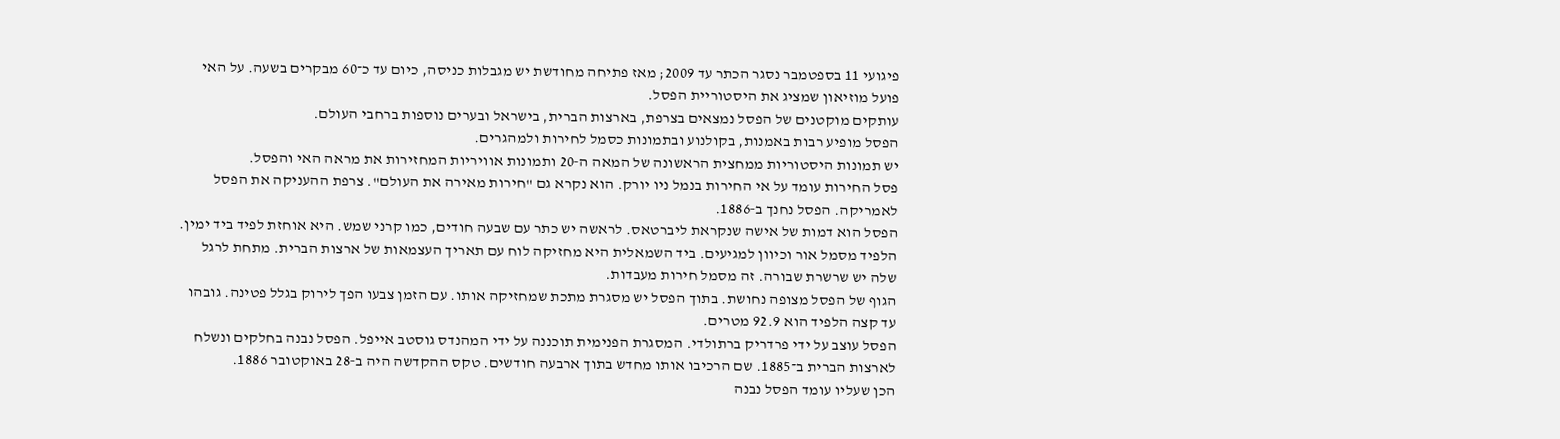פיגועי 11 בספטמבר נסגר הכתר עד 2009; מאז פתיחה מחודשת יש מגבלות כניסה, כיום עד כ־60 מבקרים בשעה. על האי פועל מוזיאון שמציג את היסטוריית הפסל.
עותקים מוקטנים של הפסל נמצאים בצרפת, בארצות הברית, בישראל ובערים נוספות ברחבי העולם.
הפסל מופיע רבות באמנות, בקולנוע ובתמונות כסמל לחירות ולמהגרים.
יש תמונות היסטוריות ממחצית הראשונה של המאה ה‑20 ותמונות אוויריות המחזירות את מראה האי והפסל.
פסל החירות עומד על אי החירות בנמל ניו יורק. הוא נקרא גם "חירות מאירה את העולם". צרפת ההעניקה את הפסל לאמריקה. הפסל נחנך ב‑1886.
הפסל הוא דמות של אישה שנקראת ליברטאס. לראשה יש כתר עם שבעה חודים, כמו קרני שמש. היא אוחזת לפיד ביד ימין. הלפיד מסמל אור וכיוון למגיעים. ביד השמאלית היא מחזיקה לוח עם תאריך העצמאות של ארצות הברית. מתחת לרגל שלה יש שרשרת שבורה. זה מסמל חירות מעבדות.
הגוף של הפסל מצופה נחושת. בתוך הפסל יש מסגרת מתכת שמחזיקה אותו. עם הזמן צבעו הפך לירוק בגלל פטינה. גובהו עד קצה הלפיד הוא 92.9 מטרים.
הפסל עוצב על ידי פרדריק ברתולדי. המסגרת הפנימית תוכננה על ידי המהנדס גוסטב אייפל. הפסל נבנה בחלקים ונשלח לארצות הברית ב־1885. שם הרכיבו אותו מחדש בתוך ארבעה חודשים. טקס ההקדשה היה ב‑28 באוקטובר 1886.
הכן שעליו עומד הפסל נבנה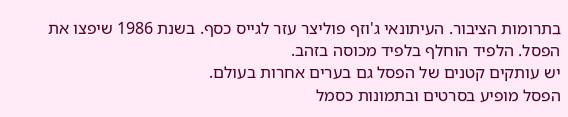בתרומות הציבור. העיתונאי ג'וזף פוליצר עזר לגייס כסף. בשנת 1986 שיפצו את הפסל. הלפיד הוחלף בלפיד מכוסה בזהב.
יש עותקים קטנים של הפסל גם בערים אחרות בעולם.
הפסל מופיע בסרטים ובתמונות כסמל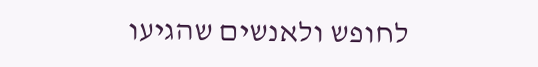לחופש ולאנשים שהגיעו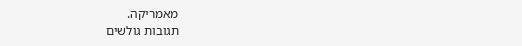מאמריקה.
תגובות גולשים